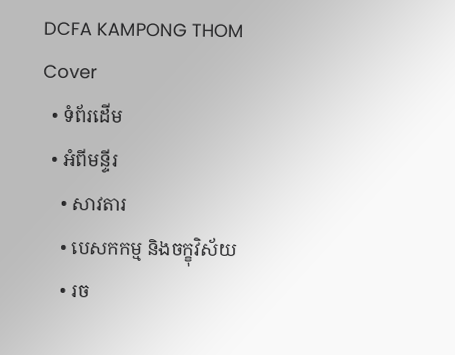DCFA KAMPONG THOM
Cover
  • ទំព័រដើម
  • អំពីមន្ទីរ
    • សាវតារ
    • បេសកកម្ម និងចក្ខុវិស័យ
    • រច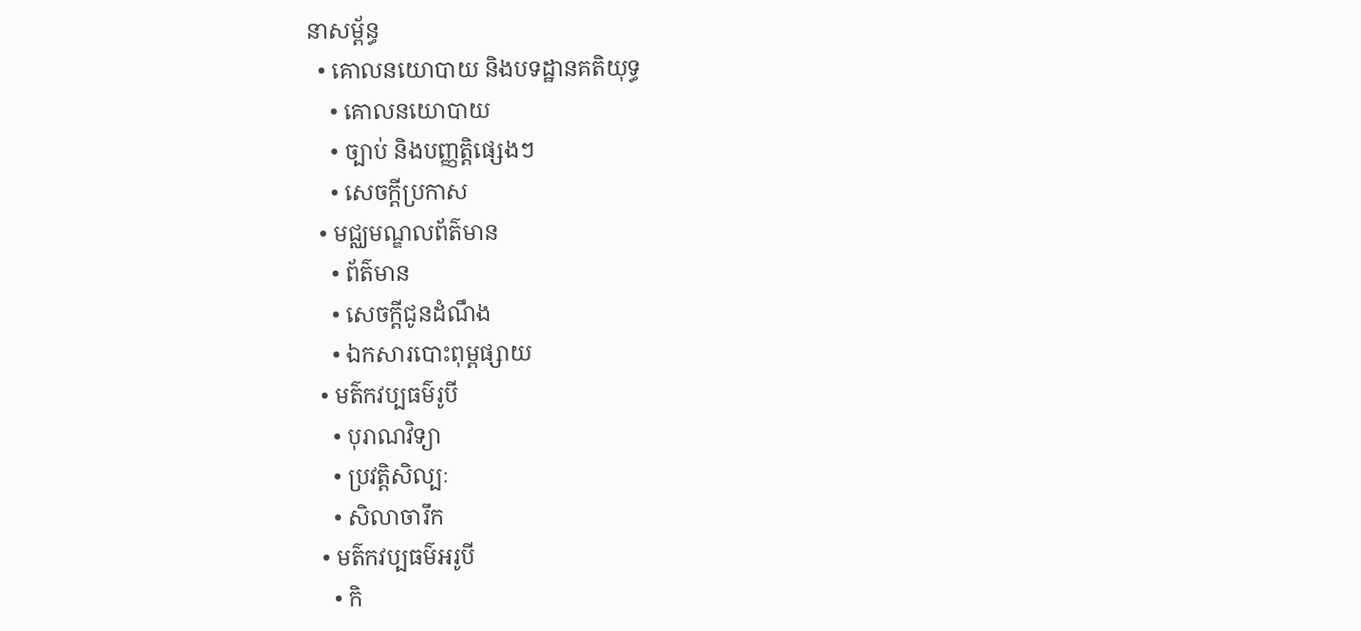នាសម្ព័ន្ធ
  • គោលនយោបាយ និងបទដ្ឋានគតិយុទ្ធ
    • គោលនយោបាយ
    • ច្បាប់ និងបញ្ញត្តិផ្សេងៗ
    • សេចក្តីប្រកាស
  • មជ្ឈមណ្ឌលព័ត៌មាន
    • ព័ត៌មាន
    • សេចក្តីជូនដំណឹង
    • ឯកសារបោះពុម្ពផ្សាយ
  • មត៌កវប្បធម៌រូបី
    • បុរាណវិទ្យា
    • ប្រវត្តិសិល្បៈ
    • សិលាចារឹក
  • មត៌កវប្បធម៌អរូបី
    • កិ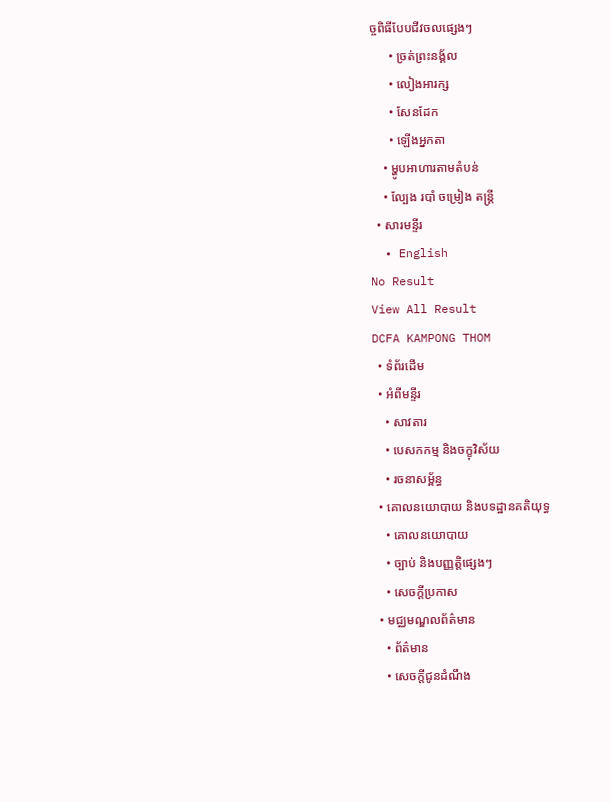ច្ចពិធីបែបជីវចលផ្សេងៗ
      • ច្រត់ព្រះនង្គ័ល
      • លៀងអារក្ស
      • សែនដែក
      • ឡើងអ្នកតា
    • ម្ហូបអាហារតាមតំបន់
    • ល្បែង របាំ ចម្រៀង តន្រ្តី
  • សារមន្ទីរ
  • English
No Result
View All Result
DCFA KAMPONG THOM
  • ទំព័រដើម
  • អំពីមន្ទីរ
    • សាវតារ
    • បេសកកម្ម និងចក្ខុវិស័យ
    • រចនាសម្ព័ន្ធ
  • គោលនយោបាយ និងបទដ្ឋានគតិយុទ្ធ
    • គោលនយោបាយ
    • ច្បាប់ និងបញ្ញត្តិផ្សេងៗ
    • សេចក្តីប្រកាស
  • មជ្ឈមណ្ឌលព័ត៌មាន
    • ព័ត៌មាន
    • សេចក្តីជូនដំណឹង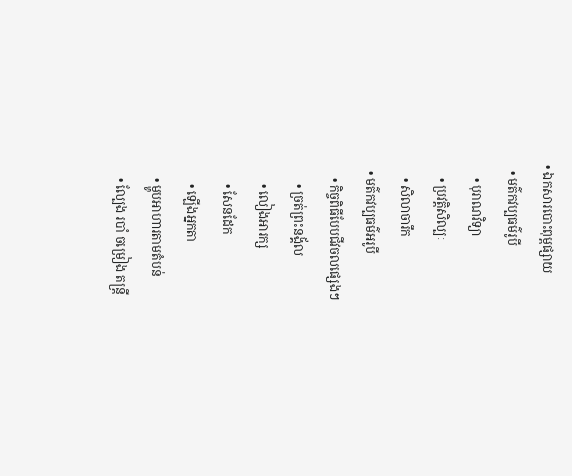• ឯកសារបោះពុម្ពផ្សាយ
  • មត៌កវប្បធម៌រូបី
    • បុរាណវិទ្យា
    • ប្រវត្តិសិល្បៈ
    • សិលាចារឹក
  • មត៌កវប្បធម៌អរូបី
    • កិច្ចពិធីបែបជីវចលផ្សេងៗ
      • ច្រត់ព្រះនង្គ័ល
      • លៀងអារក្ស
      • សែនដែក
      • ឡើងអ្នកតា
    • ម្ហូបអាហារតាមតំបន់
    • ល្បែង របាំ ចម្រៀង តន្រ្តី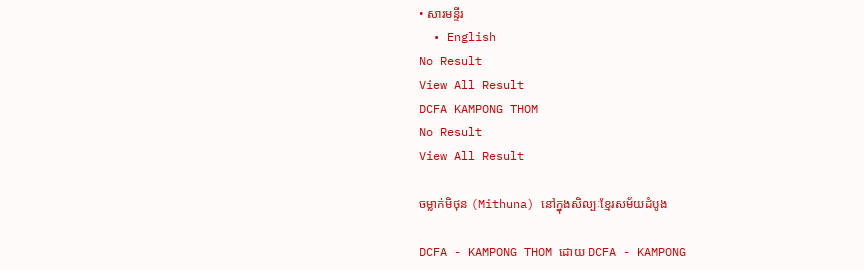• សារមន្ទីរ
  • English
No Result
View All Result
DCFA KAMPONG THOM
No Result
View All Result

ចម្លាក់មិថុន (Mithuna) នៅក្នុងសិល្បៈខ្មែរសម័យដំបូង

DCFA - KAMPONG THOM ដោយ DCFA - KAMPONG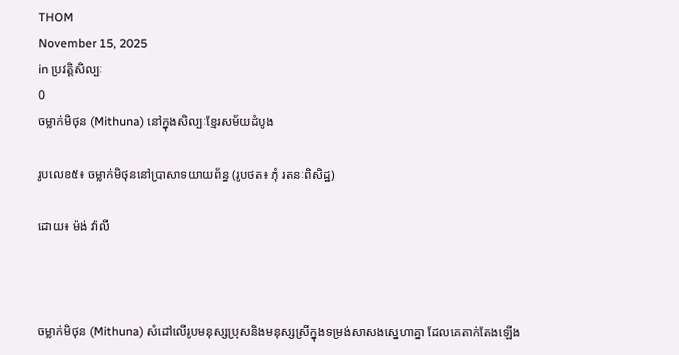THOM
November 15, 2025
in ប្រវត្តិសិល្បៈ
0
ចម្លាក់មិថុន (Mithuna) នៅក្នុងសិល្បៈខ្មែរសម័យដំបូង

រូបលេខ៥៖ ចម្លាក់មិថុននៅប្រាសាទយាយព័ន្ធ (រូបថត៖ ភុំ រតនៈពិសិដ្ឋ)

ដោយ៖ ម៉ង់ វ៉ាលី



ចម្លាក់មិថុន (Mithuna) សំដៅលើរូបមនុស្សប្រុសនិងមនុស្សស្រីក្នុងទម្រង់សាសងស្នេហាគ្នា ដែលគេតាក់តែងឡើង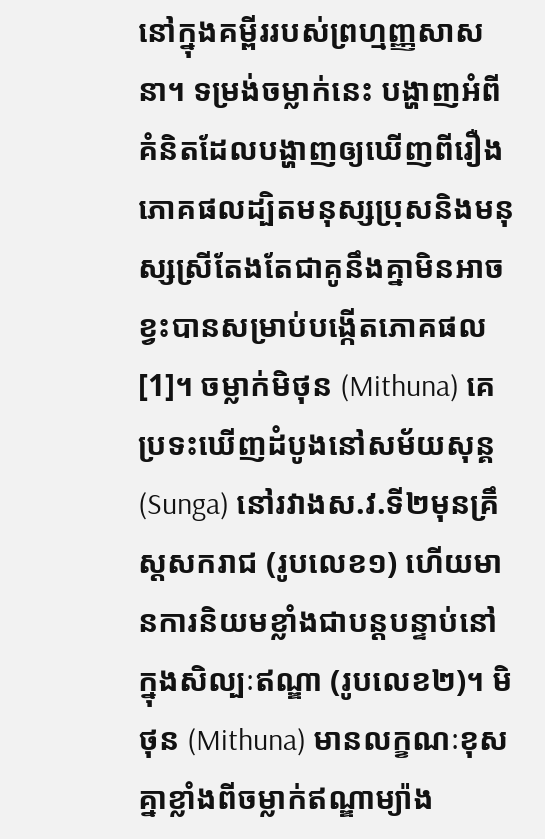នៅក្នុងគម្ពីររបស់ព្រហ្មញ្ញសាសនា។ ទម្រង់ចម្លាក់នេះ បង្ហាញអំពីគំនិតដែលបង្ហាញឲ្យឃើញពីរឿងភោគផលដ្បិតមនុស្សប្រុសនិងមនុស្សស្រីតែងតែជាគូនឹងគ្នាមិនអាចខ្វះបានសម្រាប់បង្កើតភោគផល[1]។ ចម្លាក់មិថុន (Mithuna) គេប្រទះឃើញដំបូងនៅសម័យសុន្គ (Sunga) នៅរវាងស.វ.ទី២មុនគ្រឹស្តសករាជ (រូបលេខ១) ហើយមានការនិយមខ្លាំងជាបន្តបន្ទាប់នៅក្នុងសិល្បៈឥណ្ឌា (រូបលេខ២)។ មិថុន (Mithuna) មានលក្ខណៈខុសគ្នាខ្លាំងពីចម្លាក់ឥណ្ឌាម្យ៉ាង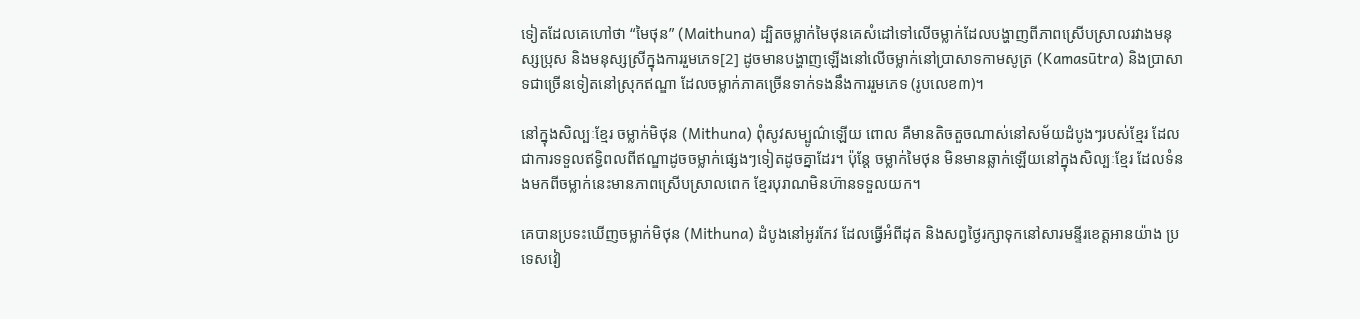ទៀតដែលគេហៅថា “មៃថុន” (Maithuna) ដ្បិតចម្លាក់មៃថុនគេសំដៅទៅលើចម្លាក់ដែលបង្ហាញពីភាពស្រើបស្រាលរវាងមនុស្សប្រុស និងមនុស្សស្រីក្នុងការរួមភេទ[2] ដូចមានបង្ហាញឡើងនៅលើចម្លាក់នៅប្រាសាទកាមសូត្រ (Kamasūtra) និងប្រាសាទជាច្រើនទៀតនៅស្រុកឥណ្ឌា ដែលចម្លាក់ភាគច្រើនទាក់ទងនឹងការរួមភេទ (រូបលេខ៣)។

នៅក្នុងសិល្បៈខ្មែរ ចម្លាក់មិថុន (Mithuna) ពុំសូវសម្បូណ៌ឡើយ ពោល គឺមានតិចតួចណាស់នៅសម័យដំបូងៗរបស់ខ្មែរ ដែលជាការទទួលឥទ្ធិពលពីឥណ្ឌាដូចចម្លាក់ផ្សេងៗទៀតដូចគ្នាដែរ។ ប៉ុន្តែ ចម្លាក់មៃថុន មិនមានឆ្លាក់ឡើយនៅក្នុងសិល្បៈខ្មែរ ដែលទំនងមកពីចម្លាក់នេះមានភាពស្រើបស្រាលពេក ខ្មែរបុរាណមិនហ៊ានទទួលយក។

គេបានប្រទះឃើញចម្លាក់មិថុន (Mithuna) ដំបូងនៅអូរកែវ ដែលធ្វើអំពីដុត និងសព្វថ្ងៃរក្សាទុកនៅសារមន្ទីរខេត្តអានយ៉ាង ប្រទេសវៀ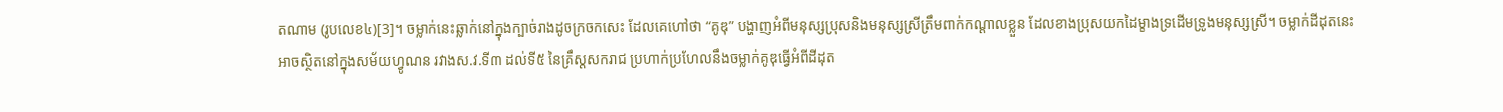តណាម (រូបលេខ៤)[3]។ ចម្លាក់នេះឆ្លាក់នៅក្នុងក្បាច់រាងដូចក្រចកសេះ ដែលគេហៅថា “គូឌុ” បង្ហាញអំពីមនុស្សប្រុសនិងមនុស្សស្រីត្រឹមពាក់កណ្តាលខ្លួន ដែលខាងប្រុសយកដៃម្ខាងទ្រដើមទ្រូងមនុស្សស្រី។ ចម្លាក់ដីដុតនេះ អាចស្ថិតនៅក្នុងសម័យហ្វូណន រវាងស.វ.ទី៣ ដល់ទី៥ នៃគ្រឹស្តសករាជ ប្រហាក់ប្រហែលនឹងចម្លាក់គូឌុធ្វើអំពីដីដុត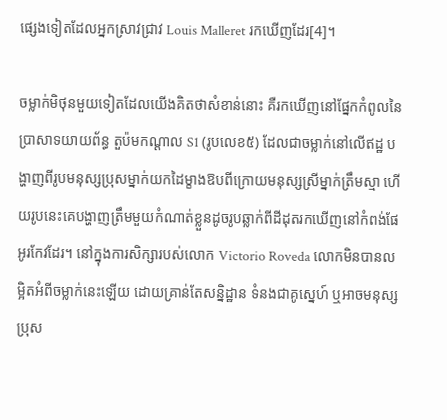ផ្សេងទៀតដែលអ្នកស្រាវជ្រាវ Louis Malleret រកឃើញដែរ[4]។

ចម្លាក់មិថុនមួយទៀតដែលយើងគិតថាសំខាន់នោះ គឺរកឃើញនៅផ្នែកកំពូលនៃប្រាសាទយាយព័ន្ធ តួប៉មកណ្តាល S1 (រូបលេខ៥) ដែលជាចម្លាក់នៅលើឥដ្ឋ បង្ហាញពីរូបមនុស្សប្រុសម្នាក់យកដៃម្ខាងឱបពីក្រោយមនុស្សស្រីម្នាក់ត្រឹមស្មា ហើយរូបនេះគេបង្ហាញត្រឹមមួយកំណាត់ខ្លួនដូចរូបឆ្លាក់ពីដីដុតរកឃើញនៅកំពង់ផែអូរកែវដែរ។ នៅក្នុងការសិក្សារបស់លោក Victorio Roveda លោកមិនបានលម្អិតអំពីចម្លាក់នេះឡើយ ដោយគ្រាន់តែសន្និដ្ឋាន ទំនងជាគូស្នេហ៍ ឬអាចមនុស្សប្រុស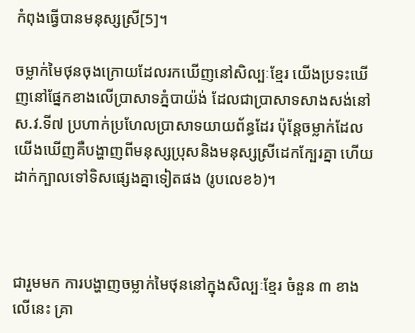កំពុងធ្វើបានមនុស្សស្រី[5]។

ចម្លាក់មៃថុនចុងក្រោយដែលរកឃើញនៅសិល្បៈខ្មែរ យើងប្រទះឃើញនៅផ្នែកខាងលើប្រាសាទភ្នំបាយ៉ង់ ដែលជាប្រាសាទសាងសង់នៅស.វ.ទី៧ ប្រហាក់ប្រហែលប្រាសាទយាយព័ន្ធដែរ ប៉ុន្តែចម្លាក់ដែលយើងឃើញគឺបង្ហាញពីមនុស្សប្រុសនិងមនុស្សស្រីដេកក្បែរគ្នា ហើយដាក់ក្បាលទៅទិសផ្សេងគ្នាទៀតផង (រូបលេខ៦)។



ជារួមមក ការបង្ហាញចម្លាក់មៃថុននៅក្នុងសិល្បៈខ្មែរ ចំនួន ៣ ខាងលើនេះ គ្រា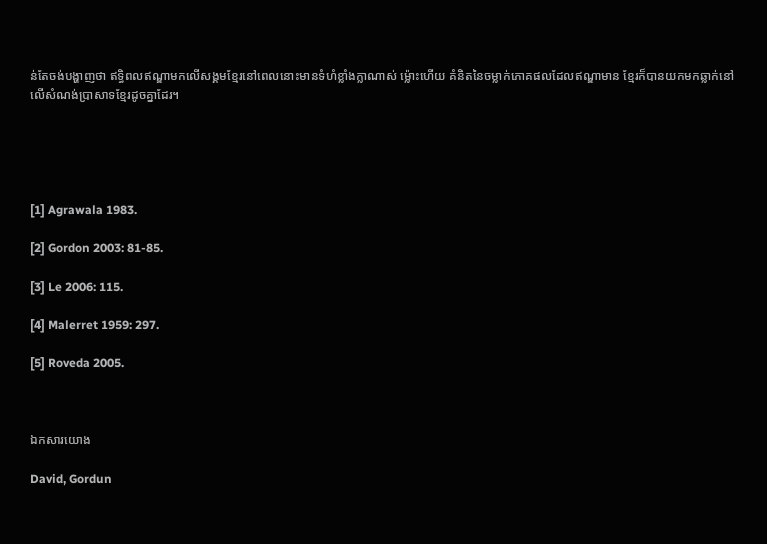ន់តែចង់បង្ហាញថា ឥទ្ធិពលឥណ្ឌាមកលើសង្គមខ្មែរនៅពេលនោះមានទំហំខ្លាំងក្លាណាស់ ម្ល៉ោះហើយ គំនិតនៃចម្លាក់ភោគផលដែលឥណ្ឌាមាន ខ្មែរក៏បានយកមកឆ្លាក់នៅលើសំណង់ប្រាសាទខ្មែរដូចគ្នាដែរ។





[1] Agrawala 1983.

[2] Gordon 2003: 81-85.

[3] Le 2006: 115.

[4] Malerret 1959: 297.

[5] Roveda 2005.



ឯកសារយោង

David, Gordun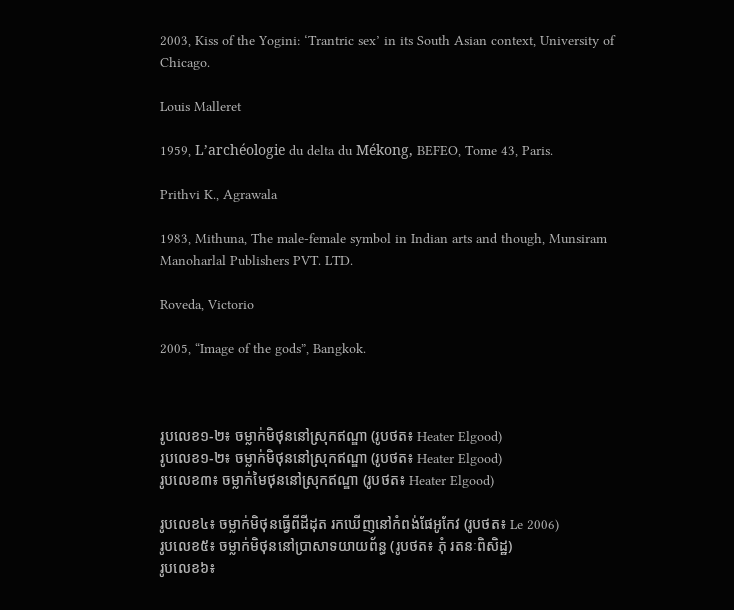2003, Kiss of the Yogini: ‘Trantric sex’ in its South Asian context, University of Chicago.

Louis Malleret

1959, L’archéologie du delta du Mékong, BEFEO, Tome 43, Paris.

Prithvi K., Agrawala

1983, Mithuna, The male-female symbol in Indian arts and though, Munsiram Manoharlal Publishers PVT. LTD.

Roveda, Victorio

2005, “Image of the gods”, Bangkok.



រូបលេខ១-២៖ ចម្លាក់មិថុននៅស្រុកឥណ្ឌា (រូបថត៖ Heater Elgood)
រូបលេខ១-២៖ ចម្លាក់មិថុននៅស្រុកឥណ្ឌា (រូបថត៖ Heater Elgood)
រូបលេខ៣៖ ចម្លាក់មៃថុននៅស្រុកឥណ្ឌា (រូបថត៖ Heater Elgood)

រូបលេខ៤៖ ចម្លាក់មិថុនធ្វើពីដីដុត រកឃើញនៅកំពង់ផែអូកែវ (រូបថត៖ Le 2006)
រូបលេខ៥៖ ចម្លាក់មិថុននៅប្រាសាទយាយព័ន្ធ (រូបថត៖ ភុំ រតនៈពិសិដ្ឋ)
រូបលេខ៦៖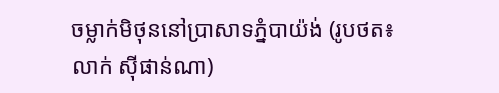ចម្លាក់មិថុននៅប្រាសាទភ្នំបាយ៉ង់ (រូបថត៖ លាក់ ស៊ីផាន់ណា)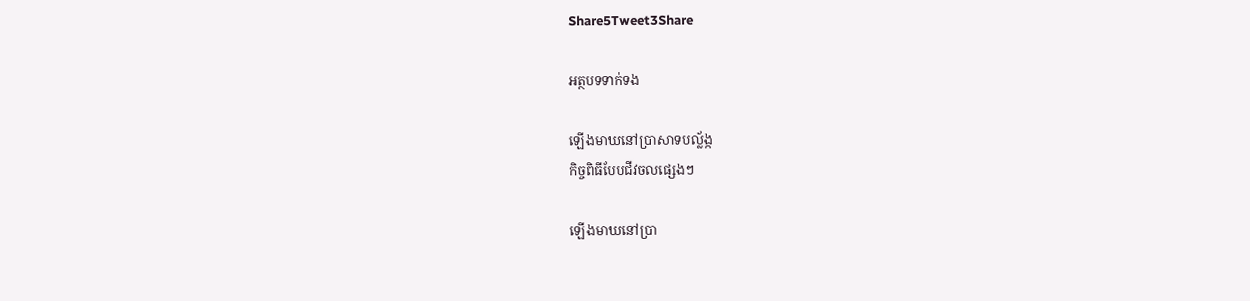Share5Tweet3Share

អត្ថបទទាក់ទង

ឡើងមាឃនៅប្រាសាទបល្ល័ង្ក
កិច្ចពិធីបែបជីវចលផ្សេងៗ

ឡើងមាឃនៅប្រា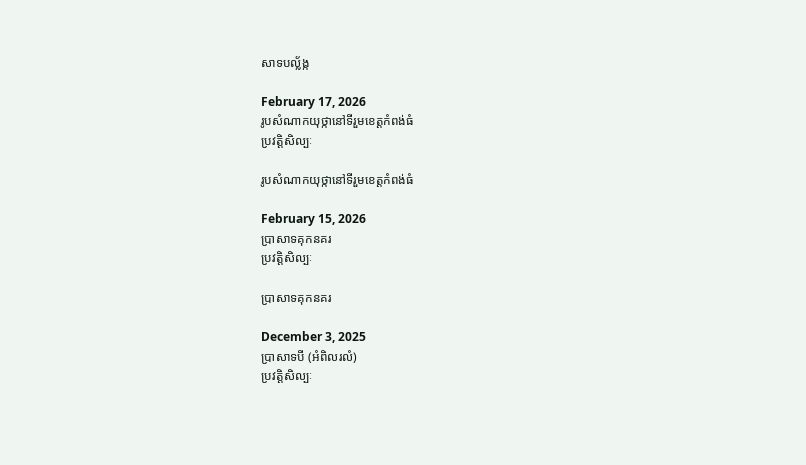សាទបល្ល័ង្ក

February 17, 2026
រូបសំណាកយុថ្កានៅទីរួមខេត្តកំពង់ធំ
ប្រវត្តិសិល្បៈ

រូបសំណាកយុថ្កានៅទីរួមខេត្តកំពង់ធំ

February 15, 2026
ប្រាសាទគុកនគរ
ប្រវត្តិសិល្បៈ

ប្រាសាទគុកនគរ

December 3, 2025
ប្រាសាទបី (អំពិលរលំ)
ប្រវត្តិសិល្បៈ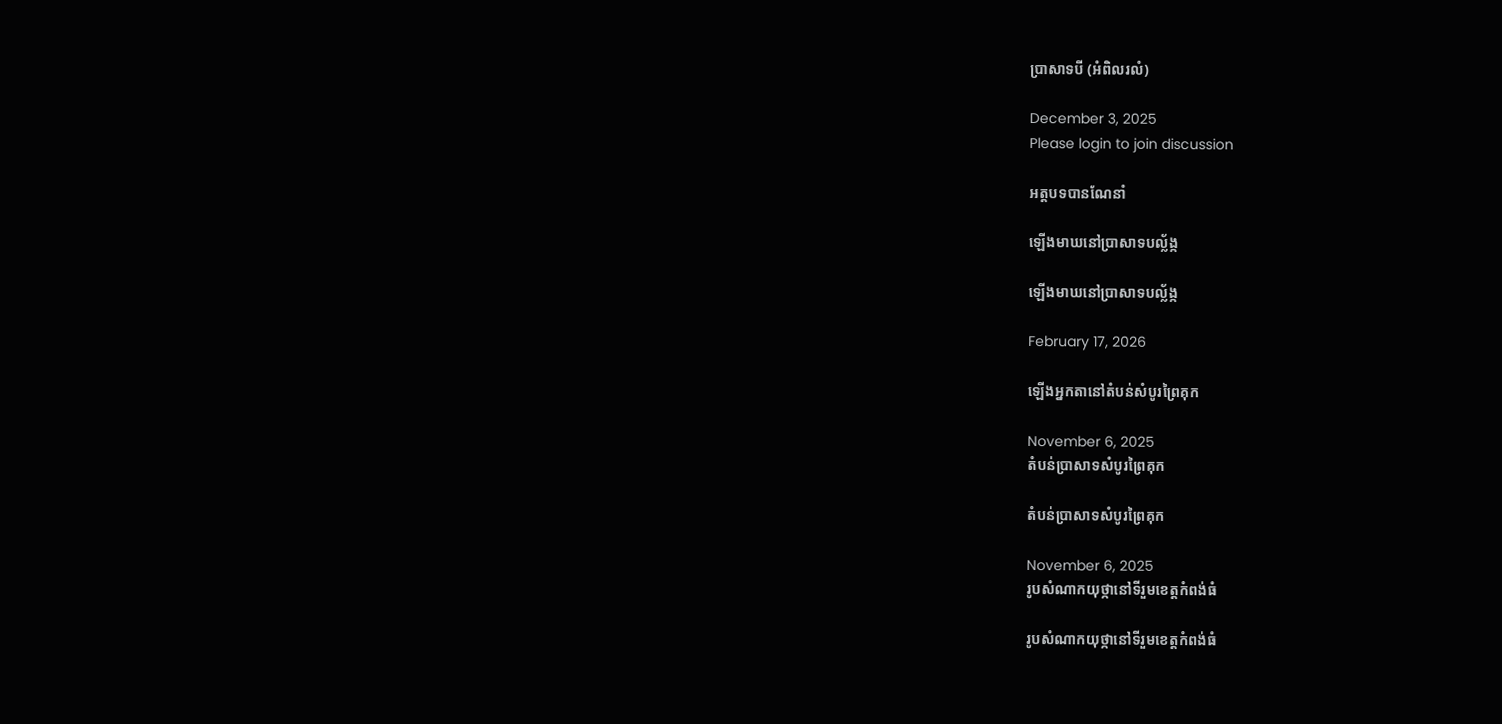ប្រាសាទបី (អំពិលរលំ)

December 3, 2025
Please login to join discussion

អត្តបទបានណែនាំ

ឡើងមាឃនៅប្រាសាទបល្ល័ង្ក

ឡើងមាឃនៅប្រាសាទបល្ល័ង្ក

February 17, 2026

ឡើងអ្នកតានៅតំបន់សំបូរព្រៃគុក

November 6, 2025
តំបន់ប្រាសាទសំបូរព្រៃគុក

តំបន់ប្រាសាទសំបូរព្រៃគុក

November 6, 2025
រូបសំណាកយុថ្កានៅទីរួមខេត្តកំពង់ធំ

រូបសំណាកយុថ្កានៅទីរួមខេត្តកំពង់ធំ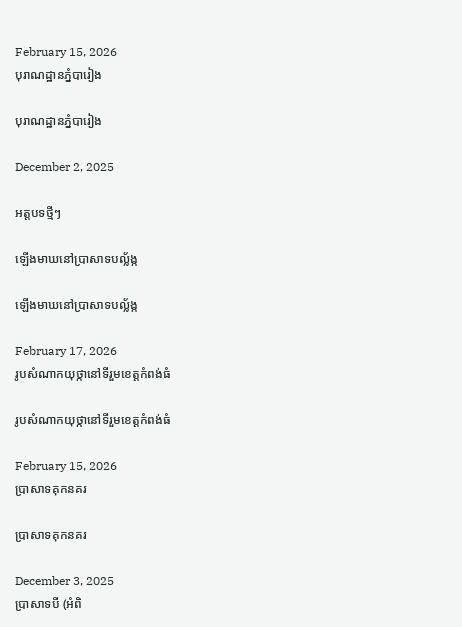February 15, 2026
បុរាណដ្ឋានភ្នំបារៀង

បុរាណដ្ឋានភ្នំបារៀង

December 2, 2025

អត្តបទថ្មីៗ

ឡើងមាឃនៅប្រាសាទបល្ល័ង្ក

ឡើងមាឃនៅប្រាសាទបល្ល័ង្ក

February 17, 2026
រូបសំណាកយុថ្កានៅទីរួមខេត្តកំពង់ធំ

រូបសំណាកយុថ្កានៅទីរួមខេត្តកំពង់ធំ

February 15, 2026
ប្រាសាទគុកនគរ

ប្រាសាទគុកនគរ

December 3, 2025
ប្រាសាទបី (អំពិ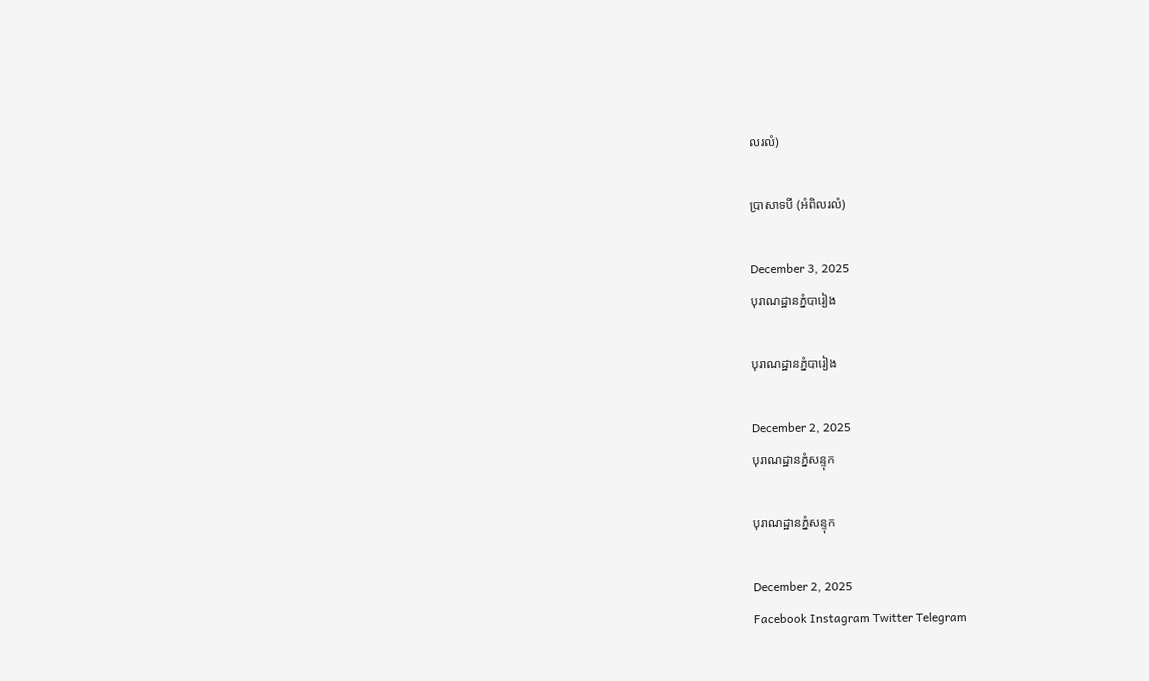លរលំ)

ប្រាសាទបី (អំពិលរលំ)

December 3, 2025
បុរាណដ្ឋានភ្នំបារៀង

បុរាណដ្ឋានភ្នំបារៀង

December 2, 2025
បុរាណដ្ឋានភ្នំសន្ទុក

បុរាណដ្ឋានភ្នំសន្ទុក

December 2, 2025
Facebook Instagram Twitter Telegram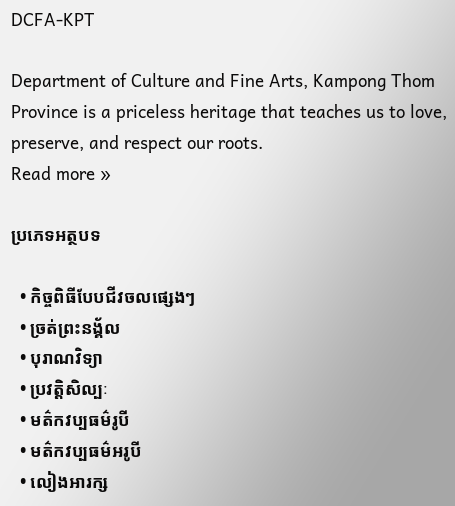DCFA-KPT

Department of Culture and Fine Arts, Kampong Thom Province is a priceless heritage that teaches us to love, preserve, and respect our roots.
Read more »

ប្រភេទអត្ថបទ

  • កិច្ចពិធីបែបជីវចលផ្សេងៗ
  • ច្រត់ព្រះនង្គ័ល
  • បុរាណវិទ្យា
  • ប្រវត្តិសិល្បៈ
  • មត៌កវប្បធម៌រូបី
  • មត៌កវប្បធម៌អរូបី
  • លៀងអារក្ស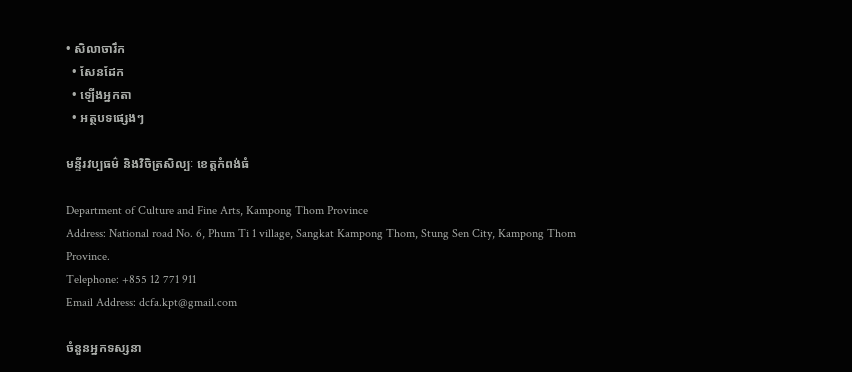• សិលាចារឹក
  • សែនដែក
  • ឡើងអ្នកតា
  • អត្ថបទផ្សេងៗ

មន្ទីរវប្បធម៌ និងវិចិត្រសិល្បៈ ខេត្តកំពង់ធំ

Department of Culture and Fine Arts, Kampong Thom Province
Address: National road No. 6, Phum Ti 1 village, Sangkat Kampong Thom, Stung Sen City, Kampong Thom Province.
Telephone: +855 12 771 911
Email Address: dcfa.kpt@gmail.com

ចំនួនអ្នកទស្សនា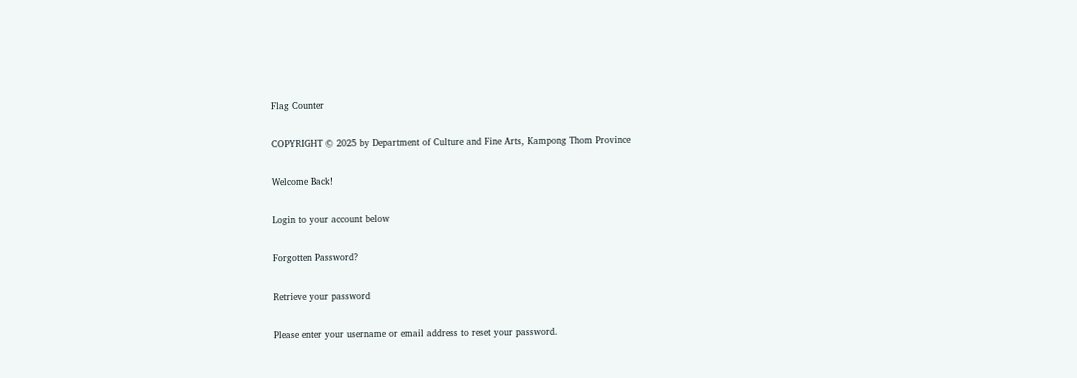Flag Counter

COPYRIGHT © 2025 by Department of Culture and Fine Arts, Kampong Thom Province

Welcome Back!

Login to your account below

Forgotten Password?

Retrieve your password

Please enter your username or email address to reset your password.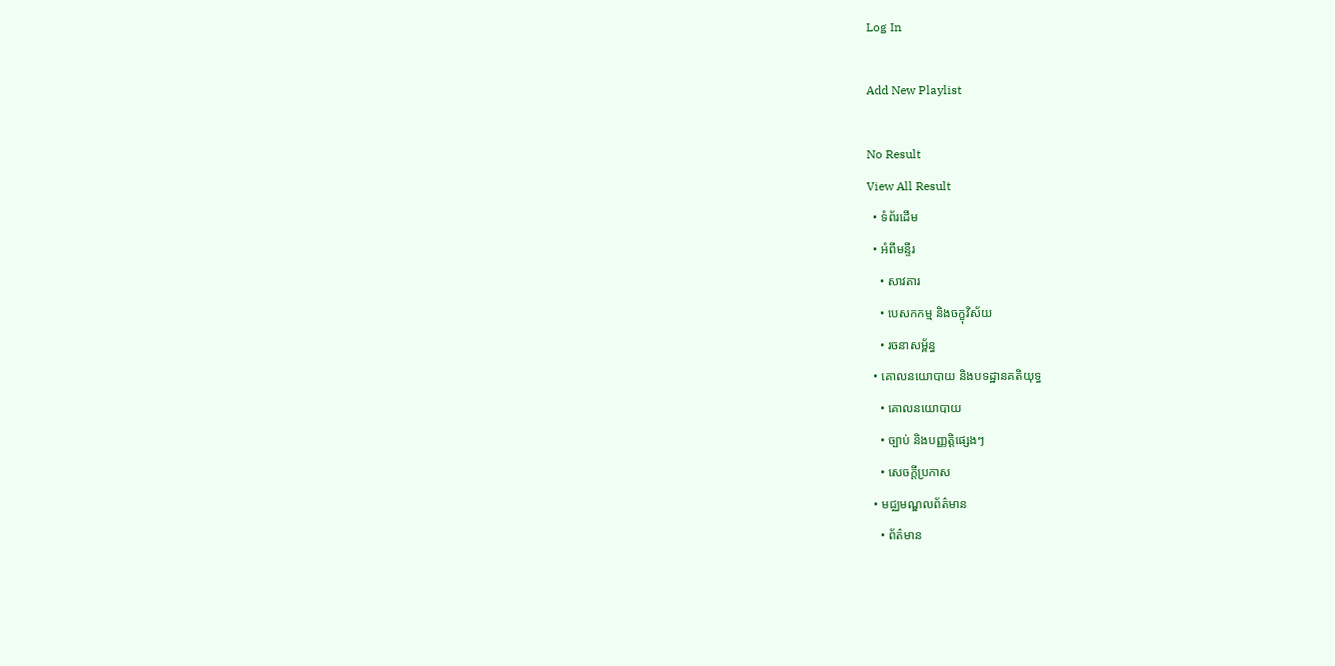Log In

Add New Playlist

No Result
View All Result
  • ទំព័រដើម
  • អំពីមន្ទីរ
    • សាវតារ
    • បេសកកម្ម និងចក្ខុវិស័យ
    • រចនាសម្ព័ន្ធ
  • គោលនយោបាយ និងបទដ្ឋានគតិយុទ្ធ
    • គោលនយោបាយ
    • ច្បាប់ និងបញ្ញត្តិផ្សេងៗ
    • សេចក្តីប្រកាស
  • មជ្ឈមណ្ឌលព័ត៌មាន
    • ព័ត៌មាន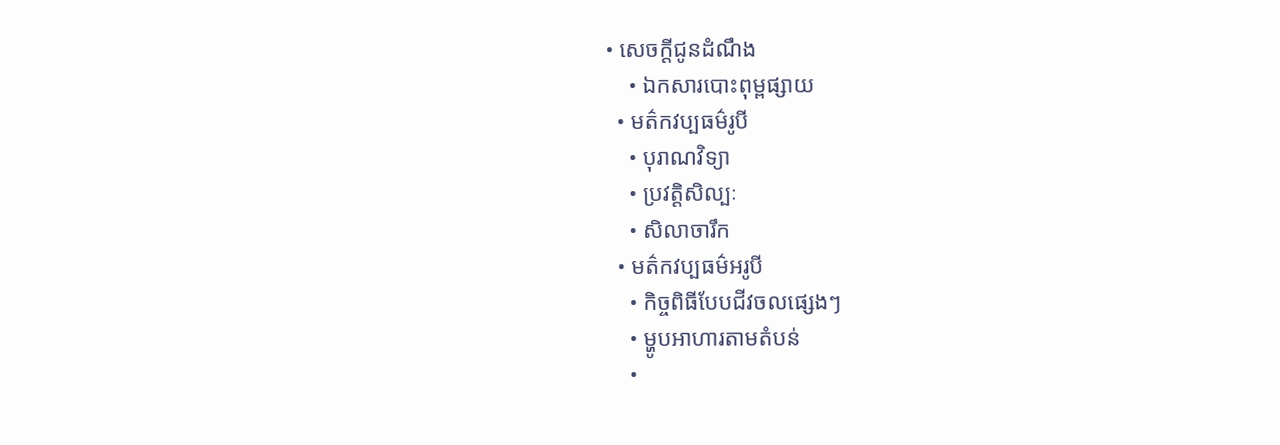• សេចក្តីជូនដំណឹង
    • ឯកសារបោះពុម្ពផ្សាយ
  • មត៌កវប្បធម៌រូបី
    • បុរាណវិទ្យា
    • ប្រវត្តិសិល្បៈ
    • សិលាចារឹក
  • មត៌កវប្បធម៌អរូបី
    • កិច្ចពិធីបែបជីវចលផ្សេងៗ
    • ម្ហូបអាហារតាមតំបន់
    •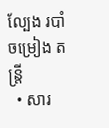ល្បែង របាំ ចម្រៀង តន្រ្តី
  • សារ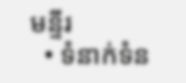មន្ទីរ
  • ទំនាក់ទំន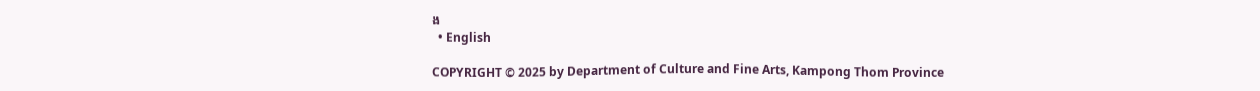ង
  • English

COPYRIGHT © 2025 by Department of Culture and Fine Arts, Kampong Thom Province